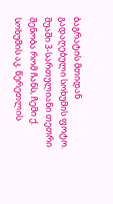ბაგრატის მთიდან გადაღებული სოხუმის ფოტო.
შუაში 3-სართულიანი თეთრი შენობა რომ ჩანს, ჩემი ქ. სოხუმის აკ. წერეთლის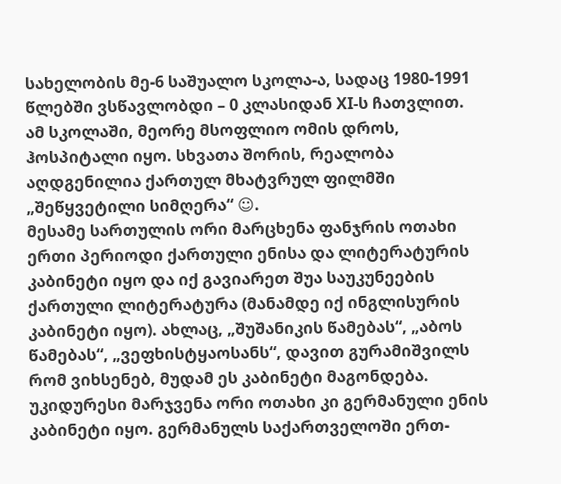სახელობის მე-6 საშუალო სკოლა-ა, სადაც 1980-1991 წლებში ვსწავლობდი – 0 კლასიდან XI-ს ჩათვლით.
ამ სკოლაში, მეორე მსოფლიო ომის დროს, ჰოსპიტალი იყო. სხვათა შორის, რეალობა აღდგენილია ქართულ მხატვრულ ფილმში „შეწყვეტილი სიმღერა“ ☺.
მესამე სართულის ორი მარცხენა ფანჯრის ოთახი ერთი პერიოდი ქართული ენისა და ლიტერატურის კაბინეტი იყო და იქ გავიარეთ შუა საუკუნეების ქართული ლიტერატურა (მანამდე იქ ინგლისურის კაბინეტი იყო). ახლაც, „შუშანიკის წამებას“, „აბოს წამებას“, „ვეფხისტყაოსანს“, დავით გურამიშვილს რომ ვიხსენებ, მუდამ ეს კაბინეტი მაგონდება.
უკიდურესი მარჯვენა ორი ოთახი კი გერმანული ენის კაბინეტი იყო. გერმანულს საქართველოში ერთ-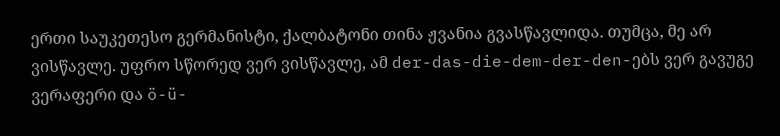ერთი საუკეთესო გერმანისტი, ქალბატონი თინა ჟვანია გვასწავლიდა. თუმცა, მე არ ვისწავლე. უფრო სწორედ ვერ ვისწავლე, ამ der-das-die-dem-der-den-ებს ვერ გავუგე ვერაფერი და ö-ü-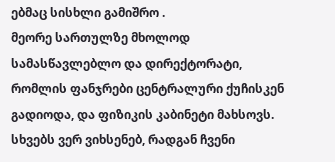ებმაც სისხლი გამიშრო .
მეორე სართულზე მხოლოდ სამასწავლებლო და დირექტორატი, რომლის ფანჯრები ცენტრალური ქუჩისკენ გადიოდა, და ფიზიკის კაბინეტი მახსოვს. სხვებს ვერ ვიხსენებ, რადგან ჩვენი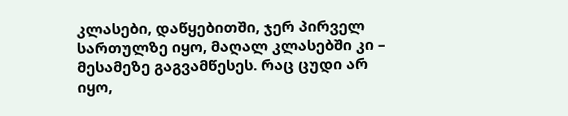კლასები, დაწყებითში, ჯერ პირველ სართულზე იყო, მაღალ კლასებში კი – მესამეზე გაგვამწესეს. რაც ცუდი არ იყო,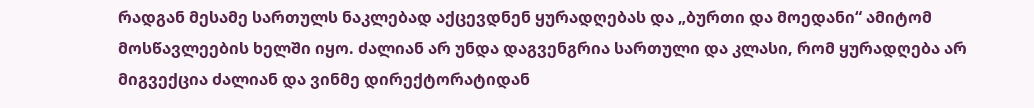რადგან მესამე სართულს ნაკლებად აქცევდნენ ყურადღებას და „ბურთი და მოედანი“ ამიტომ მოსწავლეების ხელში იყო. ძალიან არ უნდა დაგვენგრია სართული და კლასი, რომ ყურადღება არ მიგვექცია ძალიან და ვინმე დირექტორატიდან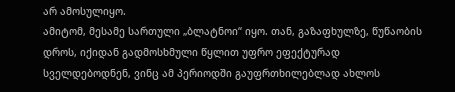არ ამოსულიყო.
ამიტომ, მესამე სართული „ბლატნოი“ იყო. თან, გაზაფხულზე, წუწაობის დროს, იქიდან გადმოსხმული წყლით უფრო ეფექტურად სველდებოდნენ, ვინც ამ პერიოდში გაუფრთხილებლად ახლოს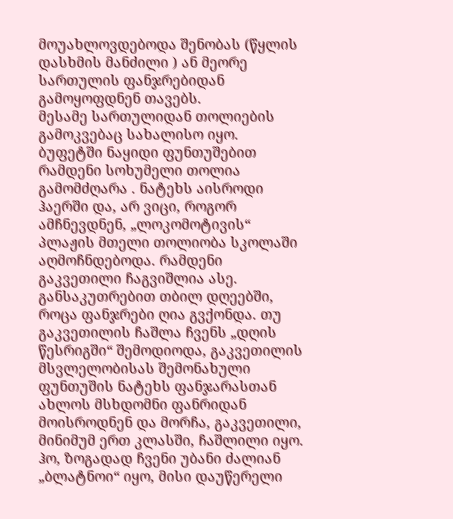მოუახლოვდებოდა შენობას (წყლის დასხმის მანძილი ) ან მეორე სართულის ფანჯრებიდან გამოყოფდნენ თავებს.
მესამე სართულიდან თოლიების გამოკვებაც სახალისო იყო. ბუფეტში ნაყიდი ფუნთუშებით რამდენი სოხუმელი თოლია გამომძღარა . ნატეხს აისროდი ჰაერში და, არ ვიცი, როგორ ამჩნევდნენ, „ლოკომოტივის“ პლაჟის მთელი თოლიობა სკოლაში აღმოჩნდებოდა. რამდენი გაკვეთილი ჩაგვიშლია ასე. განსაკუთრებით თბილ დღეებში, როცა ფანჯრები ღია გვქონდა. თუ გაკვეთილის ჩაშლა ჩვენს „დღის წესრიგში“ შემოდიოდა, გაკვეთილის მსვლელობისას შემონახული ფუნთუშის ნატეხს ფანჯარასთან ახლოს მსხდომნი ფანრიდან მოისროდნენ და მორჩა, გაკვეთილი, მინიმუმ ერთ კლასში, ჩაშლილი იყო.
ჰო, ზოგადად ჩვენი უბანი ძალიან „ბლატნოი“ იყო, მისი დაუწერელი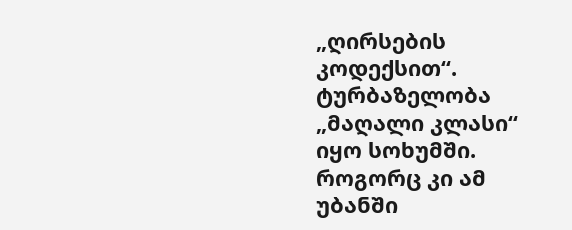„ღირსების კოდექსით“. ტურბაზელობა „მაღალი კლასი“ იყო სოხუმში. როგორც კი ამ უბანში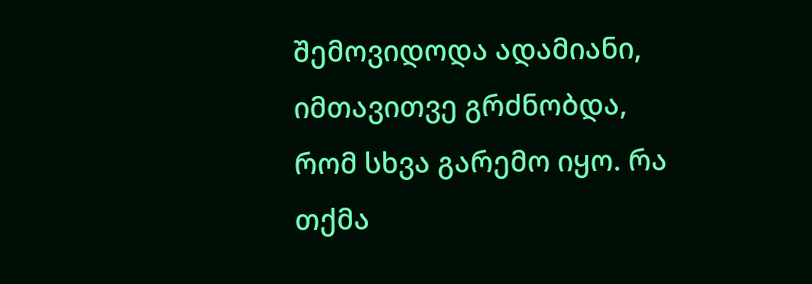შემოვიდოდა ადამიანი, იმთავითვე გრძნობდა, რომ სხვა გარემო იყო. რა თქმა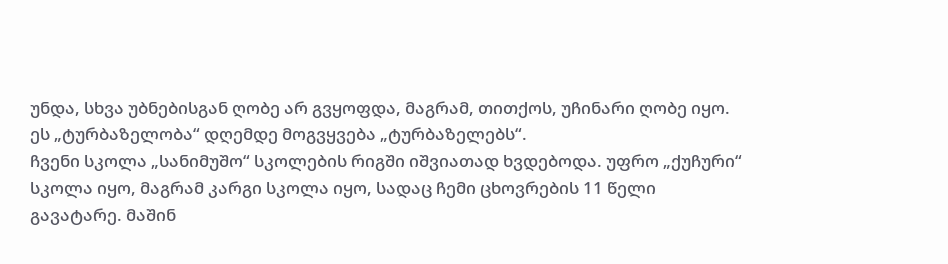უნდა, სხვა უბნებისგან ღობე არ გვყოფდა, მაგრამ, თითქოს, უჩინარი ღობე იყო. ეს „ტურბაზელობა“ დღემდე მოგვყვება „ტურბაზელებს“.
ჩვენი სკოლა „სანიმუშო“ სკოლების რიგში იშვიათად ხვდებოდა. უფრო „ქუჩური“ სკოლა იყო, მაგრამ კარგი სკოლა იყო, სადაც ჩემი ცხოვრების 11 წელი გავატარე. მაშინ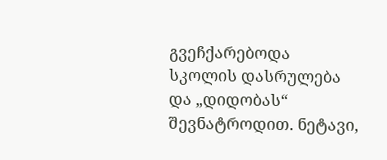გვეჩქარებოდა სკოლის დასრულება და „დიდობას“ შევნატროდით. ნეტავი,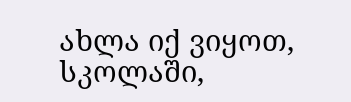ახლა იქ ვიყოთ, სკოლაში,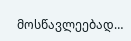მოსწავლეებად…